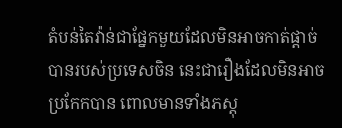តំបន់តៃវ៉ាន់ជាផ្នែកមួយដែលមិនអាចកាត់ផ្តាច់បានរបស់ប្រទេសចិន នេះជារឿងដែលមិនអាចប្រកែកបាន ពោលមានទាំងភស្តុ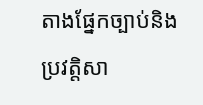តាងផ្នែកច្បាប់និងប្រវត្តិសា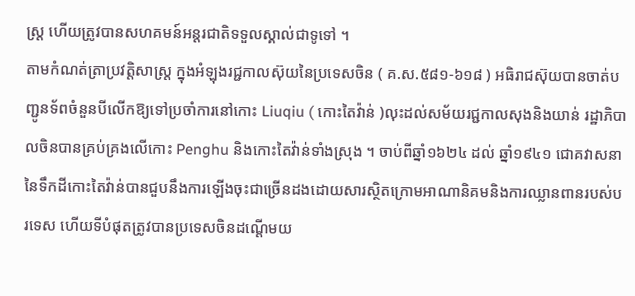ស្ត្រ ហើយត្រូវបានសហគមន៍អន្តរជាតិទទួលស្គាល់ជាទូទៅ ។
តាមកំណត់ត្រាប្រវត្តិសាស្ត្រ ក្នុងអំឡុងរជ្ជកាលស៊ុយនៃប្រទេសចិន ( គ.ស.៥៨១-៦១៨ ) អធិរាជស៊ុយបានចាត់បញ្ជូនទ័ពចំនួនបីលើកឱ្យទៅប្រចាំការនៅកោះ Liuqiu ( កោះតៃវ៉ាន់ )លុះដល់សម័យរជ្ជកាលសុងនិងយាន់ រដ្ឋាភិបាលចិនបានគ្រប់គ្រងលើកោះ Penghu និងកោះតៃវ៉ាន់ទាំងស្រុង ។ ចាប់ពីឆ្នាំ១៦២៤ ដល់ ឆ្នាំ១៩៤១ ជោគវាសនានៃទឹកដីកោះតៃវ៉ាន់បានជួបនឹងការឡើងចុះជាច្រើនដងដោយសារស្ថិតក្រោមអាណានិគមនិងការឈ្លានពានរបស់បរទេស ហើយទីបំផុតត្រូវបានប្រទេសចិនដណ្តើមយ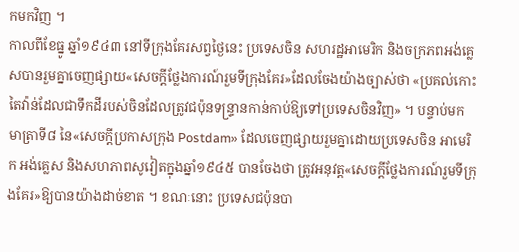កមកវិញ ។
កាលពីខែធ្នូ ឆ្នាំ១៩៤៣ នៅទីក្រុងគែរសព្វថ្ងៃនេះ ប្រទេសចិន សហរដ្ឋអាមេរិក និងចក្រភពអង់គ្លេសបានរួមគ្នាចេញផ្សាយ«សេចក្តីថ្លែងការណ៍រួមទីក្រុងគែរ»ដែលចែងយ៉ាងច្បាស់ថា «ប្រគល់កោះតៃវ៉ាន់ដែលជាទឹកដីរបស់ចិនដែលត្រូវជប៉ុនទន្ទ្រានកាន់កាប់ឱ្យទៅប្រទេសចិនវិញ» ។ បន្ទាប់មក មាត្រាទី៨ នៃ«សេចក្តីប្រកាសក្រុង Postdam» ដែលចេញផ្សាយរួមគ្នាដោយប្រទេសចិន អាមេរិក អង់គ្លេស និងសហភាពសូវៀតក្នុងឆ្នាំ១៩៤៥ បានចែងថា ត្រូវអនុវត្ត«សេចក្តីថ្លែងការណ៍រួមទីក្រុងគែរ»ឱ្យបានយ៉ាងដាច់ខាត ។ ខណៈនោះ ប្រទេសជប៉ុនបា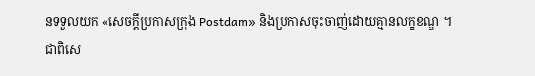នទទួលយក «សេចក្តីប្រកាសក្រុង Postdam» និងប្រកាសចុះចាញ់ដោយគ្មានលក្ខខណ្ឌ ។
ជាពិសេ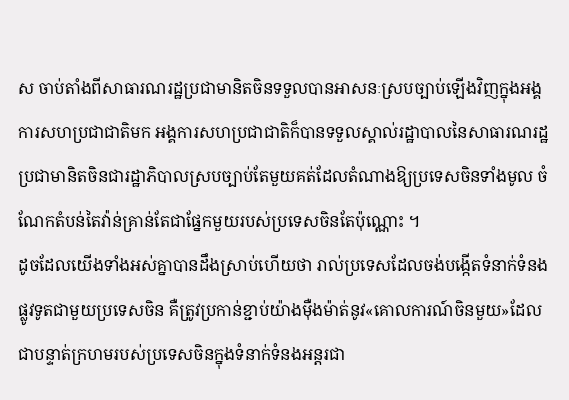ស ចាប់តាំងពីសាធារណរដ្ឋប្រជាមានិតចិនទទួលបានអាសនៈស្របច្បាប់ឡើងវិញក្នុងអង្គការសហប្រជាជាតិមក អង្គការសហប្រជាជាតិក៏បានទទួលស្គាល់រដ្ឋាបាលនៃសាធារណរដ្ឋប្រជាមានិតចិនជារដ្ឋាភិបាលស្របច្បាប់តែមួយគត់ដែលតំណាងឱ្យប្រទេសចិនទាំងមូល ចំណែកតំបន់តៃវ៉ាន់គ្រាន់តែជាផ្នែកមួយរបស់ប្រទេសចិនតែប៉ុណ្ណោះ ។
ដូចដែលយើងទាំងអស់គ្នាបានដឹងស្រាប់ហើយថា រាល់ប្រទេសដែលចង់បង្កើតទំនាក់ទំនងផ្លូវទូតជាមួយប្រទេសចិន គឺត្រូវប្រកាន់ខ្ជាប់យ៉ាងម៉ឺងម៉ាត់នូវ«គោលការណ៍ចិនមួយ»ដែលជាបន្ទាត់ក្រហមរបស់ប្រទេសចិនក្នុងទំនាក់ទំនងអន្តរជា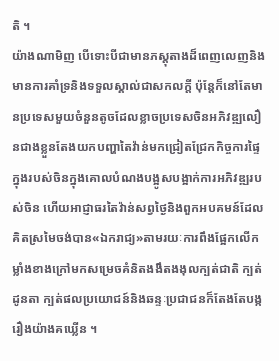តិ ។
យ៉ាងណាមិញ បើទោះបីជាមានភស្តុតាងដ៏ពេញលេញនិងមានការគាំទ្រនិងទទួលស្គាល់ជាសកលក្តី ប៉ុន្តែក៏នៅតែមានប្រទេសមួយចំនួនតូចដែលខ្លាចប្រទេសចិនអភិវឌ្ឍលឿនជាងខ្លួនតែងយកបញ្ហាតៃវ៉ាន់មកជ្រៀតជ្រែកកិច្ចការផ្ទៃក្នុងរបស់ចិនក្នុងគោលបំណងបង្អូសបង្អាក់ការអភិវឌ្ឍរបស់ចិន ហើយអាជ្ញាធរតៃវ៉ាន់សព្វថ្ងៃនិងពួកអបគមន៍ដែលគិតស្រមៃចង់បាន«ឯករាជ្យ»តាមរយៈការពឹងផ្អែកលើកម្លាំងខាងក្រៅមកសម្រេចគំនិតងងឹតងងុលក្បត់ជាតិ ក្បត់ដូនតា ក្បត់ផលប្រយោជន៍និងឆន្ទៈប្រជាជនក៏តែងតែបង្ករឿងយ៉ាងគឃ្លើន ។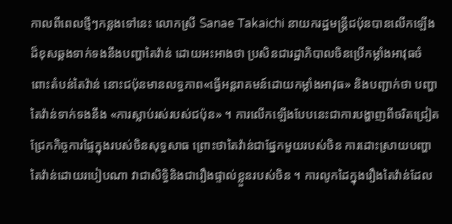កាលពីពេលថ្មីៗកន្លងទៅនេះ លោកស្រី Sanae Takaichi នាយករដ្ឋមន្ត្រីជប៉ុនបានលើកឡើងដ៏ខុសឆ្គងទាក់ទងនឹងបញ្ហាតៃវ៉ាន់ ដោយអះអាងថា ប្រសិនជារដ្ឋាភិបាលចិនប្រើកម្លាំងអាវុធចំពោះតំបន់តៃវ៉ាន់ នោះជប៉ុនមានលទ្ធភាព«ធ្វើអន្តរាគមន៍ដោយកម្លាំងអាវុធ» និងបញ្ជាក់ថា បញ្ហាតៃវ៉ាន់ទាក់ទងនឹង «ការស្លាប់រស់របស់ជប៉ុន» ។ ការលើកឡើងបែបនេះជាការបង្ហាញពីចរិតជ្រៀតជ្រែកកិច្ចការផ្ទៃក្នុងរបស់ចិនសុទ្ធសាធ ព្រោះថាតៃវ៉ាន់ជាផ្នែកមួយរបស់ចិន ការដោះស្រាយបញ្ហាតៃវ៉ាន់ដោយរបៀបណា វាជាសិទ្ធិនិងជារឿងផ្ទាល់ខ្លួនរបស់ចិន ។ ការលូកដៃក្នុងរឿងតៃវ៉ាន់ដែល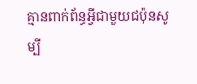គ្មានពាក់ព័ន្ធអ្វីជាមួយជប៉ុនសូម្បី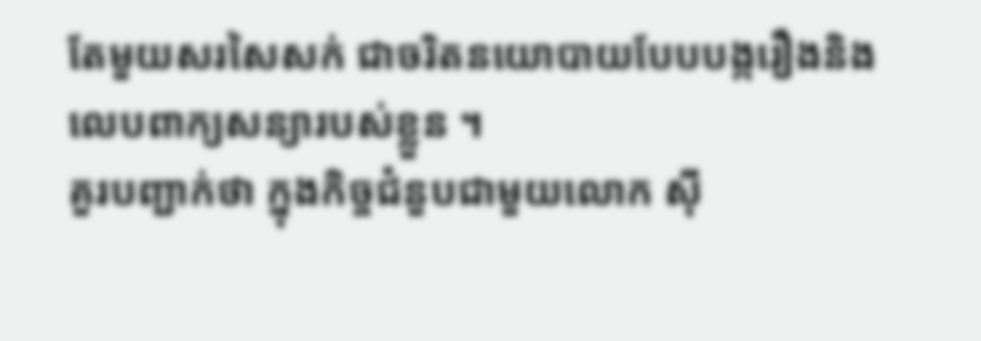តែមួយសរសៃសក់ ជាចរិតនយោបាយបែបបង្ករឿងនិងលេបពាក្យសន្យារបស់ខ្លួន ។
គួរបញ្ជាក់ថា ក្នុងកិច្ចជំនួបជាមួយលោក ស៊ី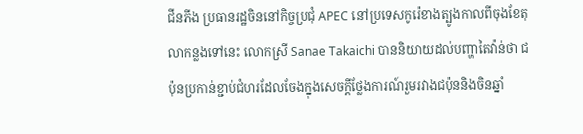ជីនភីង ប្រធានរដ្ឋចិននៅកិច្ចប្រជុំ APEC នៅប្រទេសកូរ៉េខាងត្បូងកាលពីចុងខែតុលាកន្លងទៅនេះ លោកស្រី Sanae Takaichi បាននិយាយដល់បញ្ហាតៃវ៉ាន់ថា ជប៉ុនប្រកាន់ខ្ជាប់ជំហរដែលចែងក្នុងសេចក្តីថ្លែងការណ៍រួមរវាងជប៉ុននិងចិនឆ្នាំ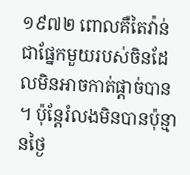១៩៧២ ពោលគឺតៃវ៉ាន់ជាផ្នែកមួយរបស់ចិនដែលមិនអាចកាត់ផ្តាច់បាន ។ ប៉ុន្តែរំលងមិនបានប៉ុន្មានថ្ងៃ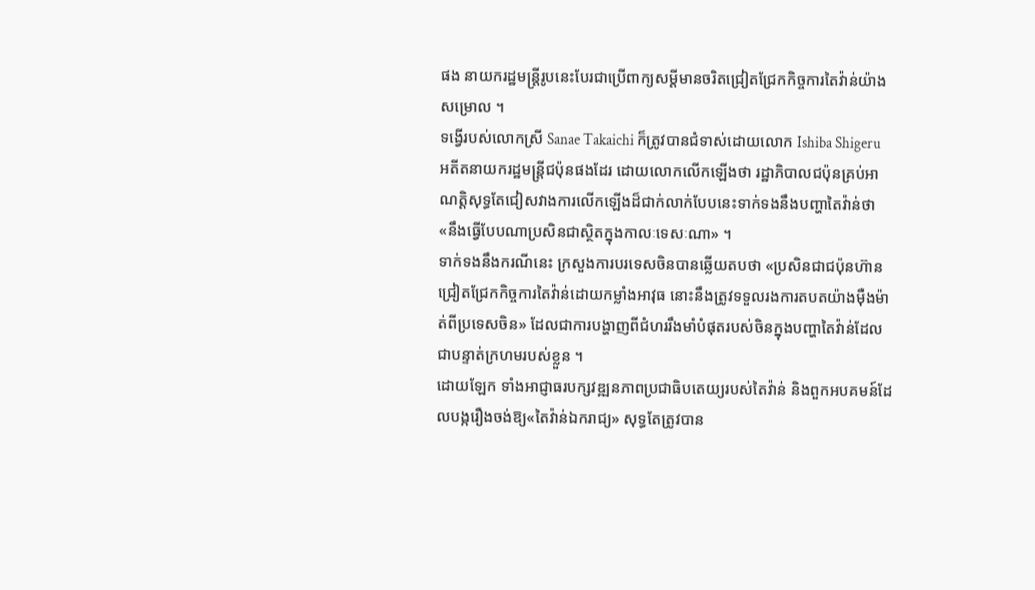ផង នាយករដ្ឋមន្ត្រីរូបនេះបែរជាប្រើពាក្យសម្តីមានចរិតជ្រៀតជ្រែកកិច្ចការតៃវ៉ាន់យ៉ាងសម្រោល ។
ទង្វើរបស់លោកស្រី Sanae Takaichi ក៏ត្រូវបានជំទាស់ដោយលោក Ishiba Shigeru អតីតនាយករដ្ឋមន្ត្រីជប៉ុនផងដែរ ដោយលោកលើកឡើងថា រដ្ឋាភិបាលជប៉ុនគ្រប់អាណត្តិសុទ្ធតែជៀសវាងការលើកឡើងដ៏ជាក់លាក់បែបនេះទាក់ទងនឹងបញ្ហាតៃវ៉ាន់ថា «នឹងធ្វើបែបណាប្រសិនជាស្ថិតក្នុងកាលៈទេសៈណា» ។
ទាក់ទងនឹងករណីនេះ ក្រសួងការបរទេសចិនបានឆ្លើយតបថា «ប្រសិនជាជប៉ុនហ៊ានជ្រៀតជ្រែកកិច្ចការតៃវ៉ាន់ដោយកម្លាំងអាវុធ នោះនឹងត្រូវទទួលរងការតបតយ៉ាងម៉ឺងម៉ាត់ពីប្រទេសចិន» ដែលជាការបង្ហាញពីជំហររឹងមាំបំផុតរបស់ចិនក្នុងបញ្ហាតៃវ៉ាន់ដែលជាបន្ទាត់ក្រហមរបស់ខ្លួន ។
ដោយឡែក ទាំងអាជ្ញាធរបក្សវឌ្ឍនភាពប្រជាធិបតេយ្យរបស់តៃវ៉ាន់ និងពួកអបគមន៍ដែលបង្ករឿងចង់ឱ្យ«តៃវ៉ាន់ឯករាជ្យ» សុទ្ធតែត្រូវបាន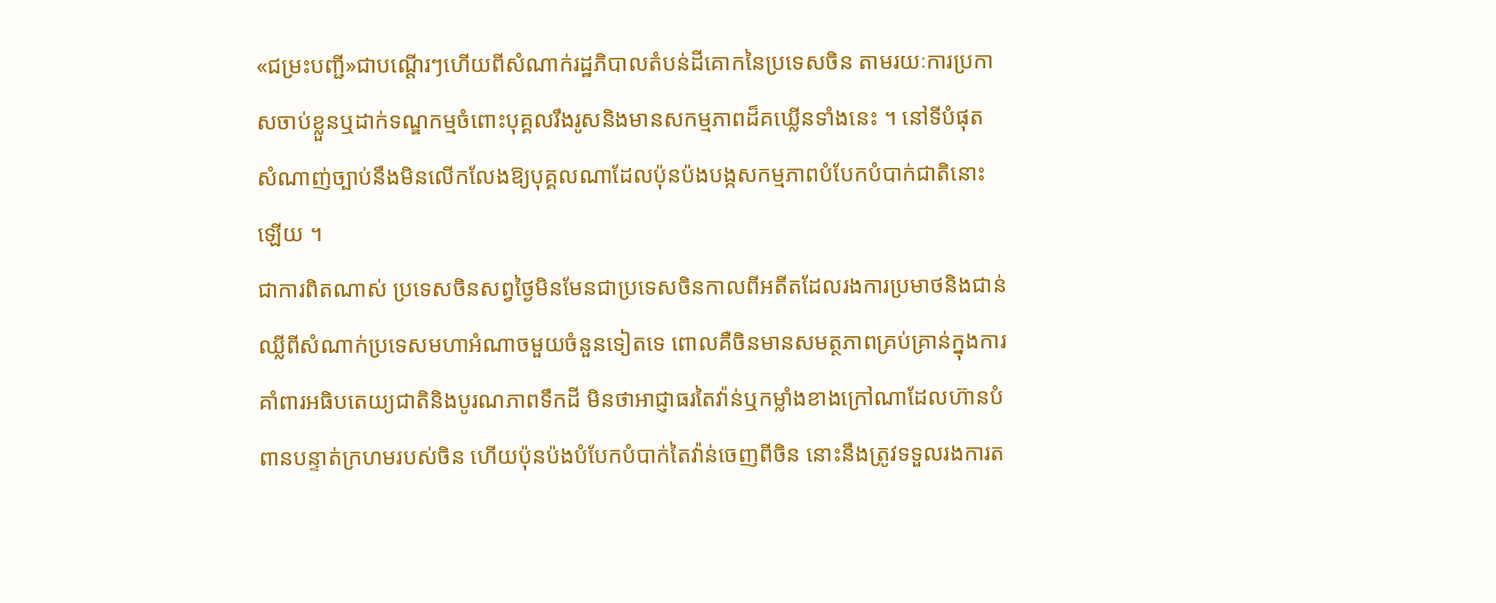«ជម្រះបញ្ជី»ជាបណ្តើរៗហើយពីសំណាក់រដ្ឋភិបាលតំបន់ដីគោកនៃប្រទេសចិន តាមរយៈការប្រកាសចាប់ខ្លួនឬដាក់ទណ្ឌកម្មចំពោះបុគ្គលរឹងរូសនិងមានសកម្មភាពដ៏គឃ្លើនទាំងនេះ ។ នៅទីបំផុត សំណាញ់ច្បាប់នឹងមិនលើកលែងឱ្យបុគ្គលណាដែលប៉ុនប៉ងបង្កសកម្មភាពបំបែកបំបាក់ជាតិនោះឡើយ ។
ជាការពិតណាស់ ប្រទេសចិនសព្វថ្ងៃមិនមែនជាប្រទេសចិនកាលពីអតីតដែលរងការប្រមាថនិងជាន់ឈ្លីពីសំណាក់ប្រទេសមហាអំណាចមួយចំនួនទៀតទេ ពោលគឺចិនមានសមត្ថភាពគ្រប់គ្រាន់ក្នុងការគាំពារអធិបតេយ្យជាតិនិងបូរណភាពទឹកដី មិនថាអាជ្ញាធរតៃវ៉ាន់ឬកម្លាំងខាងក្រៅណាដែលហ៊ានបំពានបន្ទាត់ក្រហមរបស់ចិន ហើយប៉ុនប៉ងបំបែកបំបាក់តៃវ៉ាន់ចេញពីចិន នោះនឹងត្រូវទទួលរងការត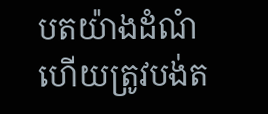បតយ៉ាងដំណំ ហើយត្រូវបង់ត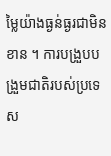ម្លៃយ៉ាងធ្ងន់ធ្ងរជាមិនខាន ។ ការបង្រួបបង្រួមជាតិរបស់ប្រទេស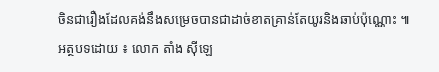ចិនជារឿងដែលគង់នឹងសម្រេចបានជាដាច់ខាតគ្រាន់តែយូរនិងឆាប់ប៉ុណ្ណោះ ៕
អត្ថបទដោយ ៖ លោក តាំង ស៊ីឡេ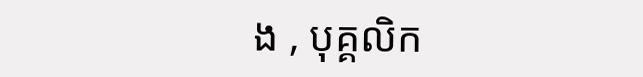ង , បុគ្គលិក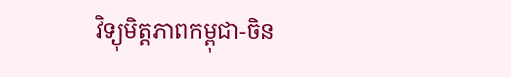វិទ្យុមិត្តភាពកម្ពុជា-ចិន